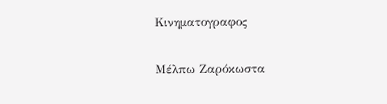Κινηματογραφος

Μέλπω Ζαρόκωστα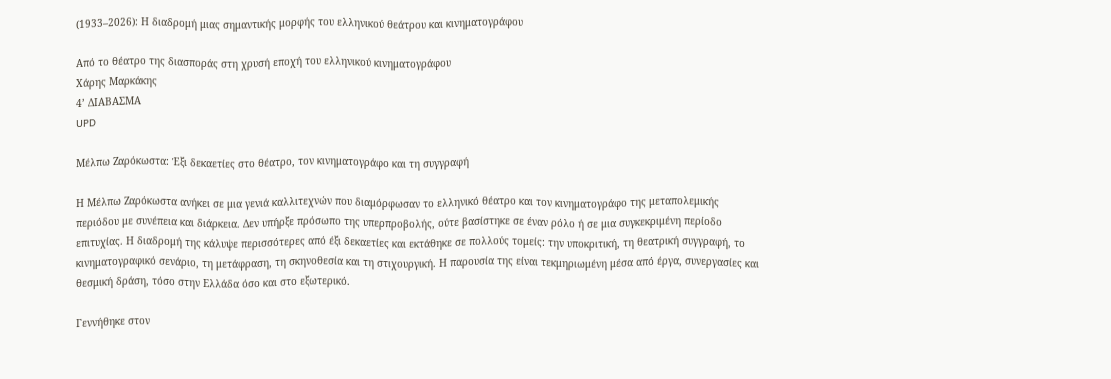(1933–2026): Η διαδρομή μιας σημαντικής μορφής του ελληνικού θεάτρου και κινηματογράφου

Από το θέατρο της διασποράς στη χρυσή εποχή του ελληνικού κινηματογράφου
Χάρης Μαρκάκης
4’ ΔΙΑΒΑΣΜΑ
UPD

Μέλπω Ζαρόκωστα: Έξι δεκαετίες στο θέατρο, τον κινηματογράφο και τη συγγραφή

Η Μέλπω Ζαρόκωστα ανήκει σε μια γενιά καλλιτεχνών που διαμόρφωσαν το ελληνικό θέατρο και τον κινηματογράφο της μεταπολεμικής περιόδου με συνέπεια και διάρκεια. Δεν υπήρξε πρόσωπο της υπερπροβολής, ούτε βασίστηκε σε έναν ρόλο ή σε μια συγκεκριμένη περίοδο επιτυχίας. Η διαδρομή της κάλυψε περισσότερες από έξι δεκαετίες και εκτάθηκε σε πολλούς τομείς: την υποκριτική, τη θεατρική συγγραφή, το κινηματογραφικό σενάριο, τη μετάφραση, τη σκηνοθεσία και τη στιχουργική. Η παρουσία της είναι τεκμηριωμένη μέσα από έργα, συνεργασίες και θεσμική δράση, τόσο στην Ελλάδα όσο και στο εξωτερικό.

Γεννήθηκε στον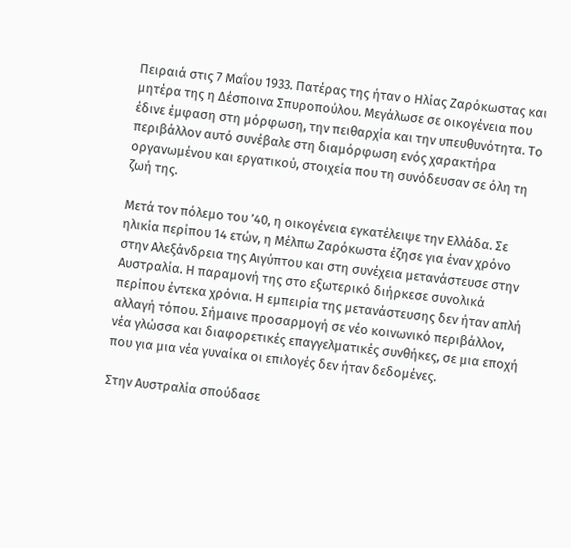Πειραιά στις 7 Μαΐου 1933. Πατέρας της ήταν ο Ηλίας Ζαρόκωστας και μητέρα της η Δέσποινα Σπυροπούλου. Μεγάλωσε σε οικογένεια που έδινε έμφαση στη μόρφωση, την πειθαρχία και την υπευθυνότητα. Το περιβάλλον αυτό συνέβαλε στη διαμόρφωση ενός χαρακτήρα οργανωμένου και εργατικού, στοιχεία που τη συνόδευσαν σε όλη τη ζωή της.

Μετά τον πόλεμο του ’40, η οικογένεια εγκατέλειψε την Ελλάδα. Σε ηλικία περίπου 14 ετών, η Μέλπω Ζαρόκωστα έζησε για έναν χρόνο στην Αλεξάνδρεια της Αιγύπτου και στη συνέχεια μετανάστευσε στην Αυστραλία. Η παραμονή της στο εξωτερικό διήρκεσε συνολικά περίπου έντεκα χρόνια. Η εμπειρία της μετανάστευσης δεν ήταν απλή αλλαγή τόπου. Σήμαινε προσαρμογή σε νέο κοινωνικό περιβάλλον, νέα γλώσσα και διαφορετικές επαγγελματικές συνθήκες, σε μια εποχή που για μια νέα γυναίκα οι επιλογές δεν ήταν δεδομένες.

Στην Αυστραλία σπούδασε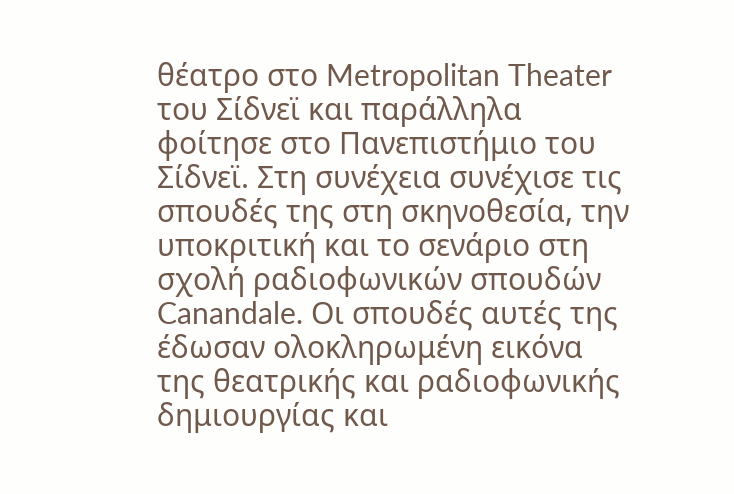θέατρο στο Metropolitan Theater του Σίδνεϊ και παράλληλα φοίτησε στο Πανεπιστήμιο του Σίδνεϊ. Στη συνέχεια συνέχισε τις σπουδές της στη σκηνοθεσία, την υποκριτική και το σενάριο στη σχολή ραδιοφωνικών σπουδών Canandale. Οι σπουδές αυτές της έδωσαν ολοκληρωμένη εικόνα της θεατρικής και ραδιοφωνικής δημιουργίας και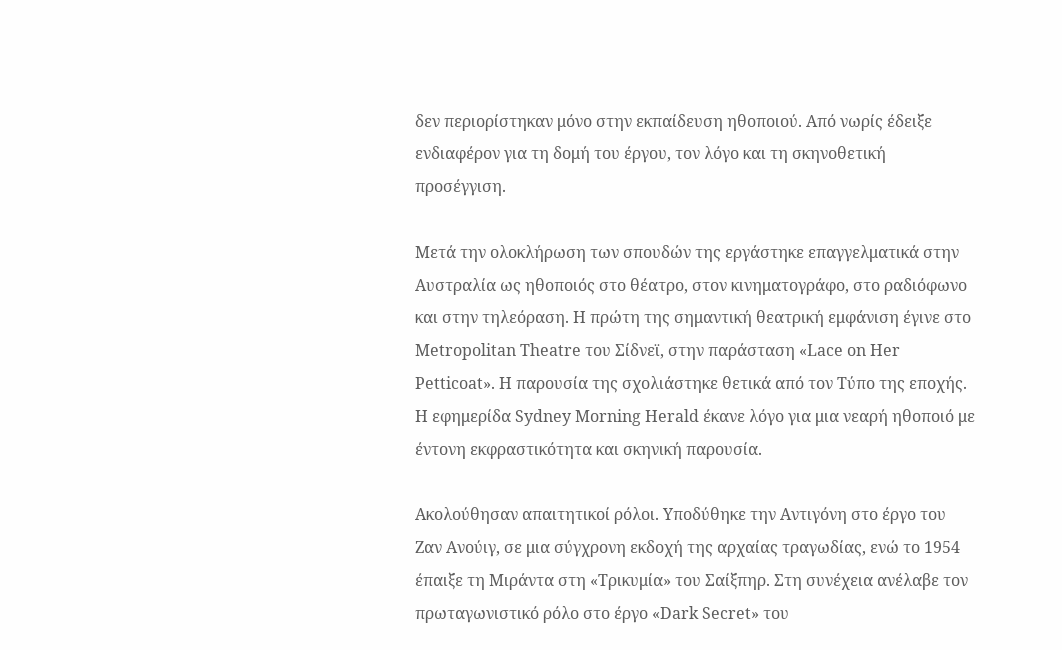δεν περιορίστηκαν μόνο στην εκπαίδευση ηθοποιού. Από νωρίς έδειξε ενδιαφέρον για τη δομή του έργου, τον λόγο και τη σκηνοθετική προσέγγιση.

Μετά την ολοκλήρωση των σπουδών της εργάστηκε επαγγελματικά στην Αυστραλία ως ηθοποιός στο θέατρο, στον κινηματογράφο, στο ραδιόφωνο και στην τηλεόραση. Η πρώτη της σημαντική θεατρική εμφάνιση έγινε στο Metropolitan Theatre του Σίδνεϊ, στην παράσταση «Lace on Her Petticoat». Η παρουσία της σχολιάστηκε θετικά από τον Τύπο της εποχής. Η εφημερίδα Sydney Morning Herald έκανε λόγο για μια νεαρή ηθοποιό με έντονη εκφραστικότητα και σκηνική παρουσία.

Ακολούθησαν απαιτητικοί ρόλοι. Υποδύθηκε την Αντιγόνη στο έργο του Ζαν Ανούιγ, σε μια σύγχρονη εκδοχή της αρχαίας τραγωδίας, ενώ το 1954 έπαιξε τη Μιράντα στη «Τρικυμία» του Σαίξπηρ. Στη συνέχεια ανέλαβε τον πρωταγωνιστικό ρόλο στο έργο «Dark Secret» του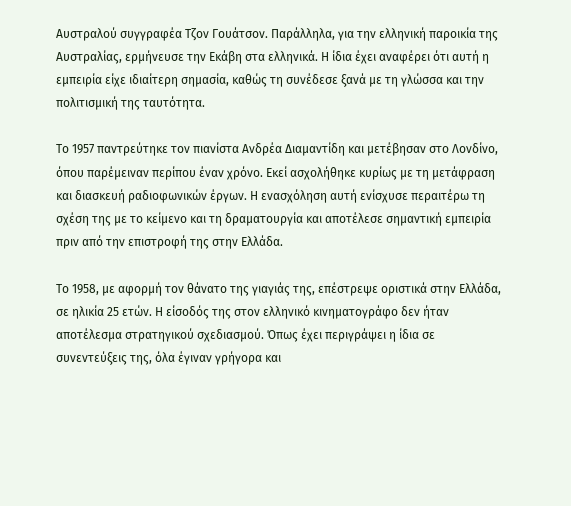Αυστραλού συγγραφέα Τζον Γουάτσον. Παράλληλα, για την ελληνική παροικία της Αυστραλίας, ερμήνευσε την Εκάβη στα ελληνικά. Η ίδια έχει αναφέρει ότι αυτή η εμπειρία είχε ιδιαίτερη σημασία, καθώς τη συνέδεσε ξανά με τη γλώσσα και την πολιτισμική της ταυτότητα.

Το 1957 παντρεύτηκε τον πιανίστα Ανδρέα Διαμαντίδη και μετέβησαν στο Λονδίνο, όπου παρέμειναν περίπου έναν χρόνο. Εκεί ασχολήθηκε κυρίως με τη μετάφραση και διασκευή ραδιοφωνικών έργων. Η ενασχόληση αυτή ενίσχυσε περαιτέρω τη σχέση της με το κείμενο και τη δραματουργία και αποτέλεσε σημαντική εμπειρία πριν από την επιστροφή της στην Ελλάδα.

Το 1958, με αφορμή τον θάνατο της γιαγιάς της, επέστρεψε οριστικά στην Ελλάδα, σε ηλικία 25 ετών. Η είσοδός της στον ελληνικό κινηματογράφο δεν ήταν αποτέλεσμα στρατηγικού σχεδιασμού. Όπως έχει περιγράψει η ίδια σε συνεντεύξεις της, όλα έγιναν γρήγορα και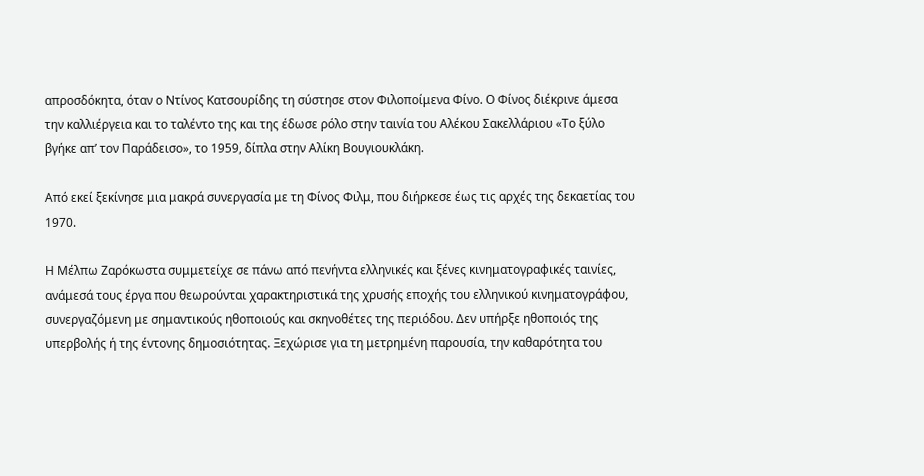απροσδόκητα, όταν ο Ντίνος Κατσουρίδης τη σύστησε στον Φιλοποίμενα Φίνο. Ο Φίνος διέκρινε άμεσα την καλλιέργεια και το ταλέντο της και της έδωσε ρόλο στην ταινία του Αλέκου Σακελλάριου «Το ξύλο βγήκε απ’ τον Παράδεισο», το 1959, δίπλα στην Αλίκη Βουγιουκλάκη.

Από εκεί ξεκίνησε μια μακρά συνεργασία με τη Φίνος Φιλμ, που διήρκεσε έως τις αρχές της δεκαετίας του 1970.

Η Μέλπω Ζαρόκωστα συμμετείχε σε πάνω από πενήντα ελληνικές και ξένες κινηματογραφικές ταινίες, ανάμεσά τους έργα που θεωρούνται χαρακτηριστικά της χρυσής εποχής του ελληνικού κινηματογράφου, συνεργαζόμενη με σημαντικούς ηθοποιούς και σκηνοθέτες της περιόδου. Δεν υπήρξε ηθοποιός της υπερβολής ή της έντονης δημοσιότητας. Ξεχώρισε για τη μετρημένη παρουσία, την καθαρότητα του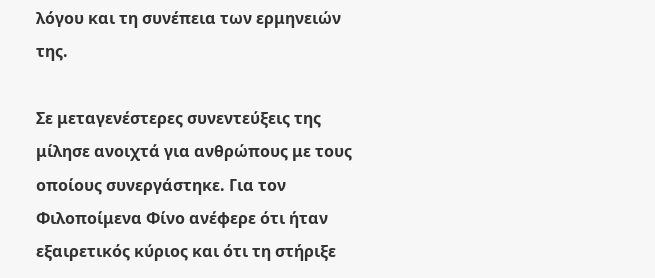λόγου και τη συνέπεια των ερμηνειών της.

Σε μεταγενέστερες συνεντεύξεις της μίλησε ανοιχτά για ανθρώπους με τους οποίους συνεργάστηκε. Για τον Φιλοποίμενα Φίνο ανέφερε ότι ήταν εξαιρετικός κύριος και ότι τη στήριξε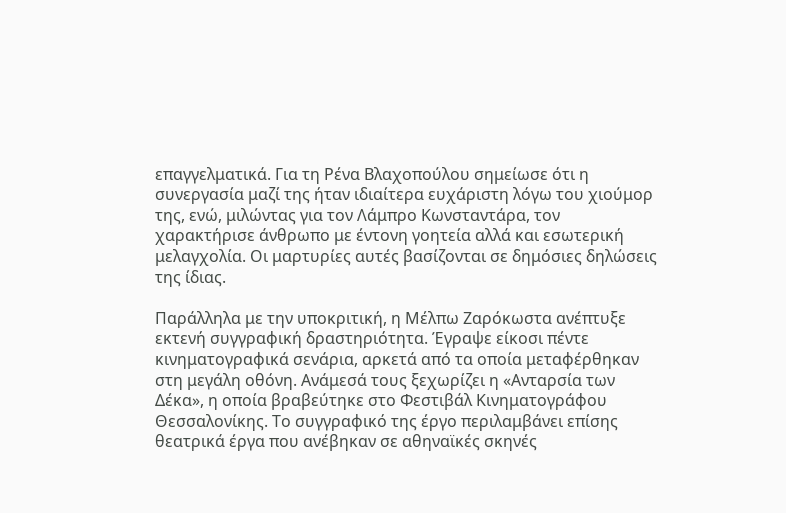επαγγελματικά. Για τη Ρένα Βλαχοπούλου σημείωσε ότι η συνεργασία μαζί της ήταν ιδιαίτερα ευχάριστη λόγω του χιούμορ της, ενώ, μιλώντας για τον Λάμπρο Κωνσταντάρα, τον χαρακτήρισε άνθρωπο με έντονη γοητεία αλλά και εσωτερική μελαγχολία. Οι μαρτυρίες αυτές βασίζονται σε δημόσιες δηλώσεις της ίδιας.

Παράλληλα με την υποκριτική, η Μέλπω Ζαρόκωστα ανέπτυξε εκτενή συγγραφική δραστηριότητα. Έγραψε είκοσι πέντε κινηματογραφικά σενάρια, αρκετά από τα οποία μεταφέρθηκαν στη μεγάλη οθόνη. Ανάμεσά τους ξεχωρίζει η «Ανταρσία των Δέκα», η οποία βραβεύτηκε στο Φεστιβάλ Κινηματογράφου Θεσσαλονίκης. Το συγγραφικό της έργο περιλαμβάνει επίσης θεατρικά έργα που ανέβηκαν σε αθηναϊκές σκηνές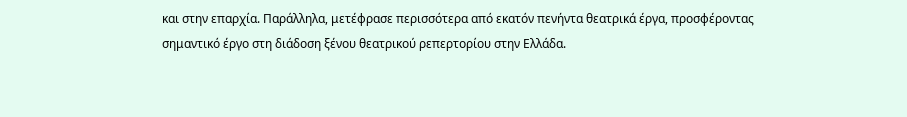και στην επαρχία. Παράλληλα, μετέφρασε περισσότερα από εκατόν πενήντα θεατρικά έργα, προσφέροντας σημαντικό έργο στη διάδοση ξένου θεατρικού ρεπερτορίου στην Ελλάδα.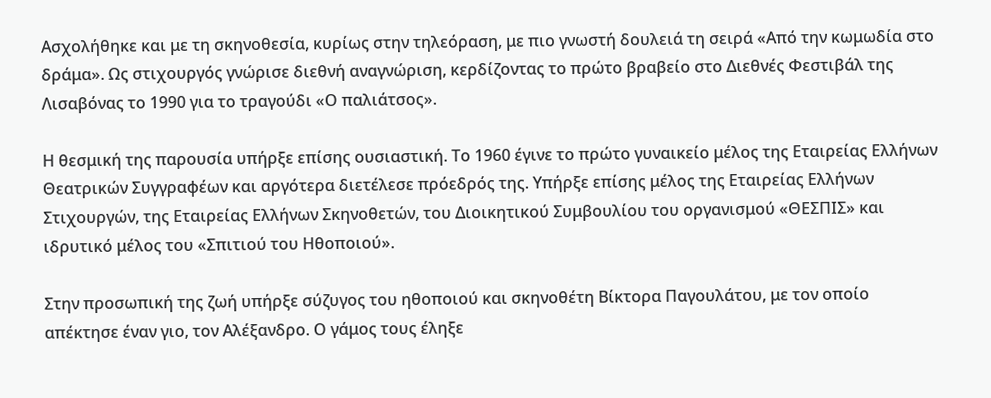Ασχολήθηκε και με τη σκηνοθεσία, κυρίως στην τηλεόραση, με πιο γνωστή δουλειά τη σειρά «Από την κωμωδία στο δράμα». Ως στιχουργός γνώρισε διεθνή αναγνώριση, κερδίζοντας το πρώτο βραβείο στο Διεθνές Φεστιβάλ της Λισαβόνας το 1990 για το τραγούδι «Ο παλιάτσος».

Η θεσμική της παρουσία υπήρξε επίσης ουσιαστική. Το 1960 έγινε το πρώτο γυναικείο μέλος της Εταιρείας Ελλήνων Θεατρικών Συγγραφέων και αργότερα διετέλεσε πρόεδρός της. Υπήρξε επίσης μέλος της Εταιρείας Ελλήνων Στιχουργών, της Εταιρείας Ελλήνων Σκηνοθετών, του Διοικητικού Συμβουλίου του οργανισμού «ΘΕΣΠΙΣ» και ιδρυτικό μέλος του «Σπιτιού του Ηθοποιού».

Στην προσωπική της ζωή υπήρξε σύζυγος του ηθοποιού και σκηνοθέτη Βίκτορα Παγουλάτου, με τον οποίο απέκτησε έναν γιο, τον Αλέξανδρο. Ο γάμος τους έληξε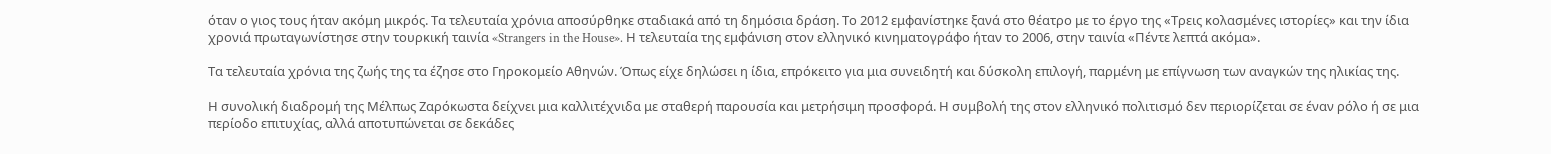όταν ο γιος τους ήταν ακόμη μικρός. Τα τελευταία χρόνια αποσύρθηκε σταδιακά από τη δημόσια δράση. Το 2012 εμφανίστηκε ξανά στο θέατρο με το έργο της «Τρεις κολασμένες ιστορίες» και την ίδια χρονιά πρωταγωνίστησε στην τουρκική ταινία «Strangers in the House». Η τελευταία της εμφάνιση στον ελληνικό κινηματογράφο ήταν το 2006, στην ταινία «Πέντε λεπτά ακόμα».

Τα τελευταία χρόνια της ζωής της τα έζησε στο Γηροκομείο Αθηνών. Όπως είχε δηλώσει η ίδια, επρόκειτο για μια συνειδητή και δύσκολη επιλογή, παρμένη με επίγνωση των αναγκών της ηλικίας της.

Η συνολική διαδρομή της Μέλπως Ζαρόκωστα δείχνει μια καλλιτέχνιδα με σταθερή παρουσία και μετρήσιμη προσφορά. Η συμβολή της στον ελληνικό πολιτισμό δεν περιορίζεται σε έναν ρόλο ή σε μια περίοδο επιτυχίας, αλλά αποτυπώνεται σε δεκάδες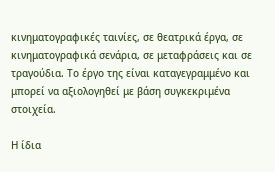κινηματογραφικές ταινίες, σε θεατρικά έργα, σε κινηματογραφικά σενάρια, σε μεταφράσεις και σε τραγούδια. Το έργο της είναι καταγεγραμμένο και μπορεί να αξιολογηθεί με βάση συγκεκριμένα στοιχεία.

Η ίδια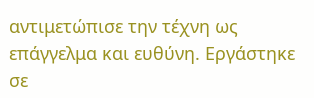αντιμετώπισε την τέχνη ως επάγγελμα και ευθύνη. Εργάστηκε σε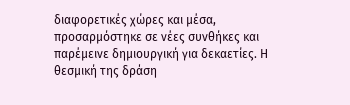διαφορετικές χώρες και μέσα, προσαρμόστηκε σε νέες συνθήκες και παρέμεινε δημιουργική για δεκαετίες. Η θεσμική της δράση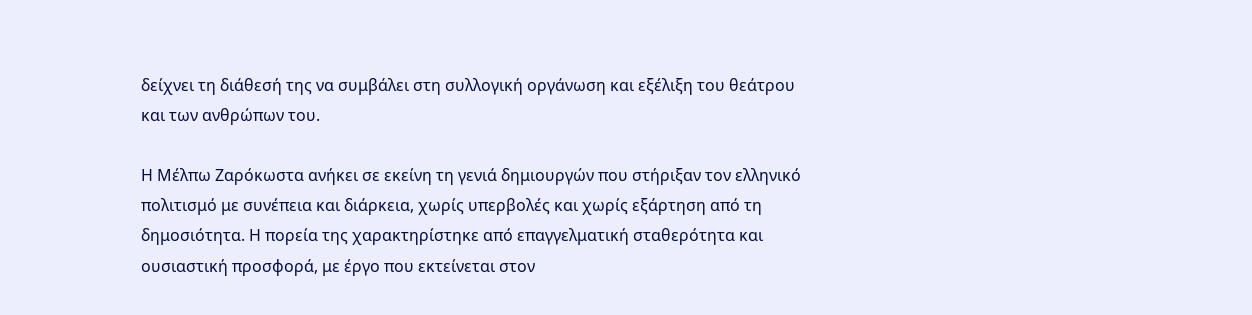δείχνει τη διάθεσή της να συμβάλει στη συλλογική οργάνωση και εξέλιξη του θεάτρου και των ανθρώπων του.

Η Μέλπω Ζαρόκωστα ανήκει σε εκείνη τη γενιά δημιουργών που στήριξαν τον ελληνικό πολιτισμό με συνέπεια και διάρκεια, χωρίς υπερβολές και χωρίς εξάρτηση από τη δημοσιότητα. Η πορεία της χαρακτηρίστηκε από επαγγελματική σταθερότητα και ουσιαστική προσφορά, με έργο που εκτείνεται στον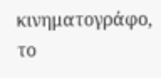κινηματογράφο, το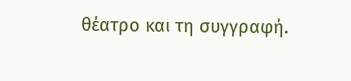θέατρο και τη συγγραφή.